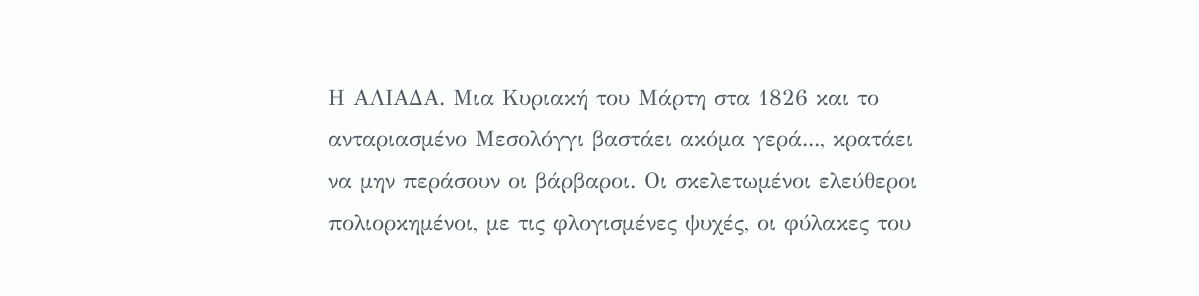Η ΑΛΙΑΔΑ. Μια Κυριακή του Μάρτη στα 1826 και το ανταριασμένο Μεσολόγγι βαστάει ακόμα γερά..., κρατάει να μην περάσουν οι βάρβαροι. Οι σκελετωμένοι ελεύθεροι πολιορκημένοι, με τις φλογισμένες ψυχές, οι φύλακες του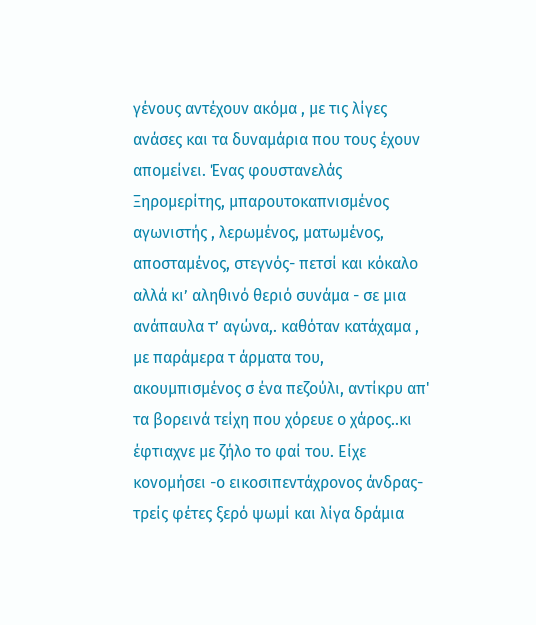γένους αντέχουν ακόμα , με τις λίγες ανάσες και τα δυναμάρια που τους έχουν απομείνει. Ένας φουστανελάς Ξηρομερίτης, μπαρουτοκαπνισμένος αγωνιστής , λερωμένος, ματωμένος, αποσταμένος, στεγνός- πετσί και κόκαλο αλλά κι’ αληθινό θεριό συνάμα - σε μια ανάπαυλα τ’ αγώνα,. καθόταν κατάχαμα , με παράμερα τ άρματα του, ακουμπισμένος σ ένα πεζούλι, αντίκρυ απ' τα βορεινά τείχη που χόρευε ο χάρος..κι έφτιαχνε με ζήλο το φαί του. Είχε κονομήσει -ο εικοσιπεντάχρονος άνδρας- τρείς φέτες ξερό ψωμί και λίγα δράμια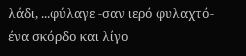λάδι, ...φύλαγε -σαν ιερό φυλαχτό- ένα σκόρδο και λίγο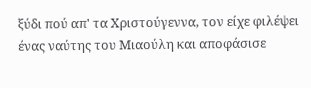ξύδι πού απ' τα Χριστούγεννα, τον είχε φιλέψει ένας ναύτης του Μιαούλη και αποφάσισε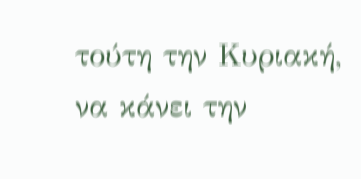τούτη την Κυριακή, να κάνει την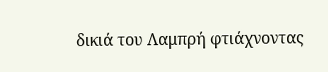δικιά του Λαμπρή φτιάχνοντας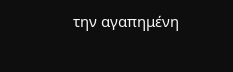την αγαπημένη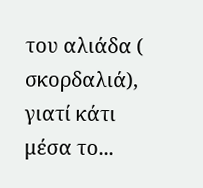του αλιάδα ( σκορδαλιά), γιατί κάτι μέσα το...